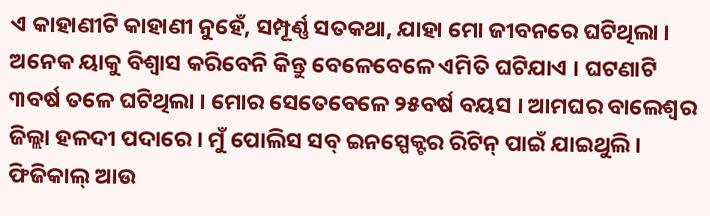ଏ କାହାଣୀଟି କାହାଣୀ ନୁହେଁ, ସମ୍ପୂର୍ଣ୍ଣ ସତକଥା, ଯାହା ମୋ ଜୀବନରେ ଘଟିଥିଲା । ଅନେକ ୟାକୁ ବିଶ୍ବାସ କରିବେନି କିନ୍ତୁ ବେଳେବେଳେ ଏମିତି ଘଟିଯାଏ । ଘଟଣାଟି ୩ବର୍ଷ ତଳେ ଘଟିଥିଲା । ମୋର ସେତେବେଳେ ୨୫ବର୍ଷ ବୟସ । ଆମଘର ବାଲେଶ୍ବର ଜିଲ୍ଲା ହଳଦୀ ପଦାରେ । ମୁଁ ପୋଲିସ ସବ୍ ଇନସ୍ପେକ୍ଟର ରିଟିନ୍ ପାଇଁ ଯାଇଥୁଲି । ଫିଜିକାଲ୍ ଆଉ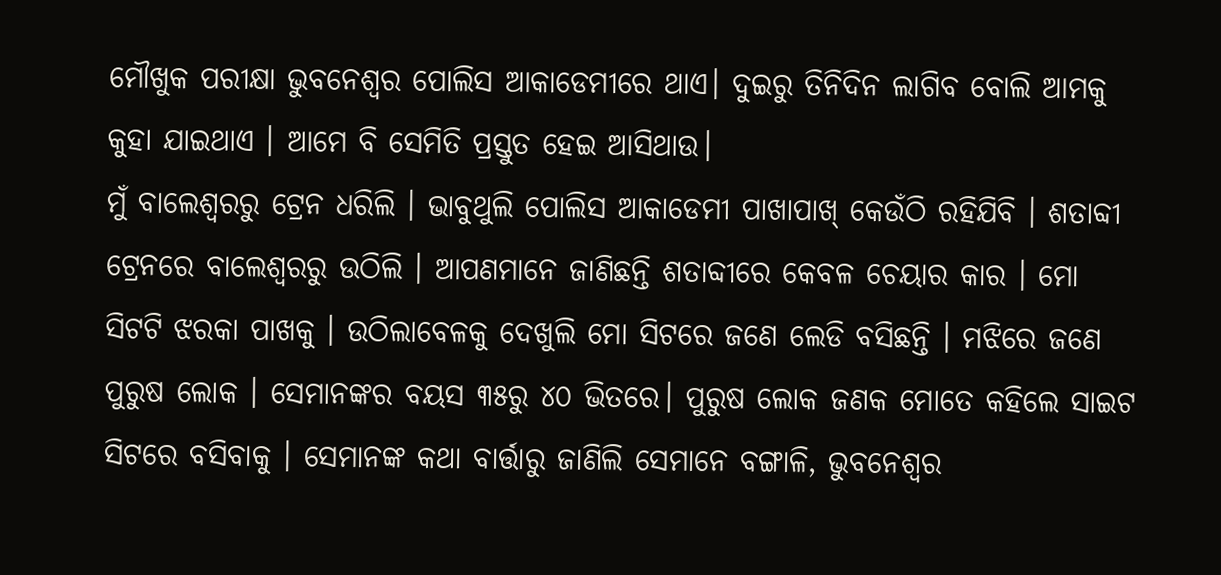ମୌଖୁକ ପରୀକ୍ଷା ଭୁବନେଶ୍ବର ପୋଲିସ ଆକାଡେମୀରେ ଥାଏ। ଦୁଇରୁ ତିନିଦିନ ଲାଗିବ ବୋଲି ଆମକୁ କୁହା ଯାଇଥାଏ । ଆମେ ବି ସେମିତି ପ୍ରସ୍ତୁତ ହେଇ ଆସିଥାଉ।
ମୁଁ ବାଲେଶ୍ବରରୁ ଟ୍ରେନ ଧରିଲି । ଭାବୁଥୁଲି ପୋଲିସ ଆକାଡେମୀ ପାଖାପାଖ୍ କେଉଁଠି ରହିଯିବି । ଶତାବ୍ଦୀ ଟ୍ରେନରେ ବାଲେଶ୍ବରରୁ ଉଠିଲି । ଆପଣମାନେ ଜାଣିଛନ୍ତି ଶତାବ୍ଦୀରେ କେବଳ ଚେୟାର କାର । ମୋ ସିଟଟି ଝରକା ପାଖକୁ । ଉଠିଲାବେଳକୁ ଦେଖୁଲି ମୋ ସିଟରେ ଜଣେ ଲେଡି ବସିଛନ୍ତି । ମଝିରେ ଜଣେ ପୁରୁଷ ଲୋକ । ସେମାନଙ୍କର ବୟସ ୩୫ରୁ ୪୦ ଭିତରେ। ପୁରୁଷ ଲୋକ ଜଣକ ମୋତେ କହିଲେ ସାଇଟ ସିଟରେ ବସିବାକୁ । ସେମାନଙ୍କ କଥା ବାର୍ତ୍ତାରୁ ଜାଣିଲି ସେମାନେ ବଙ୍ଗାଳି, ଭୁବନେଶ୍ବର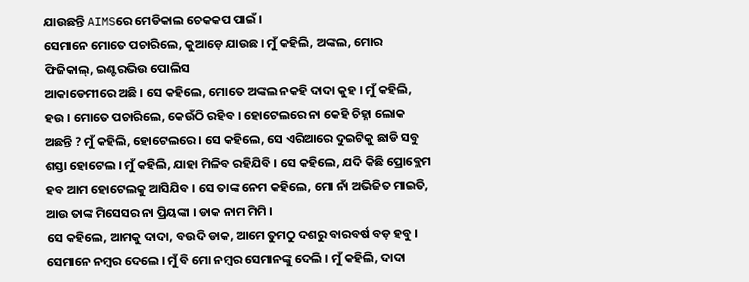ଯାଉଛନ୍ତି AIMSରେ ମେଡିକାଲ ଚେକକପ ପାଇଁ ।
ସେମାନେ ମୋତେ ପଚାରିଲେ, କୁଆଡ଼େ ଯାଉଛ । ମୁଁ କହିଲି, ଅଙ୍କଲ, ମୋର ଫିଜିକାଲ୍, ଇଣ୍ଟରଭିଉ ପୋଲିସ
ଆକାଡେମୀରେ ଅଛି । ସେ କହିଲେ, ମୋତେ ଅଙ୍କଲ ନକହି ଦାଦା କୁହ । ମୁଁ କହିଲି, ହଉ । ମୋତେ ପଚାରିଲେ, କେଉଁଠି ରହିବ । ହୋଟେଲରେ ନା କେହି ଚିହ୍ନା ଲୋକ ଅଛନ୍ତି ? ମୁଁ କହିଲି, ହୋଟେଲରେ । ସେ କହିଲେ, ସେ ଏରିଆରେ ଦୁଇଟିକୁ ଛାଡି ସବୁ ଶସ୍ତା ହୋଟେଲ । ମୁଁ କହିଲି, ଯାହା ମିଳିବ ରହିଯିବି । ସେ କହିଲେ, ଯଦି କିଛି ପ୍ରୋବ୍ଲେମ ହବ ଆମ ହୋଟେଲକୁ ଆସିଯିବ । ସେ ତାଙ୍କ ନେମ କହିଲେ, ମୋ ନାଁ ଅଭିଜିତ ମାଇତି, ଆଉ ତାଙ୍କ ମିସେସର ନା ପ୍ରିୟଙ୍କା । ଡାକ ନାମ ମିମି ।
ସେ କହିଲେ, ଆମକୁ ଦାଦା, ବଉଦି ଡାକ, ଆମେ ତୁମଠୁ ଦଶରୁ ବାରବର୍ଷ ବଡ଼ ହବୁ । ସେମାନେ ନମ୍ବର ଦେଲେ । ମୁଁ ବି ମୋ ନମ୍ବର ସେମାନଙ୍କୁ ଦେଲି । ମୁଁ କହିଲି, ଦାଦା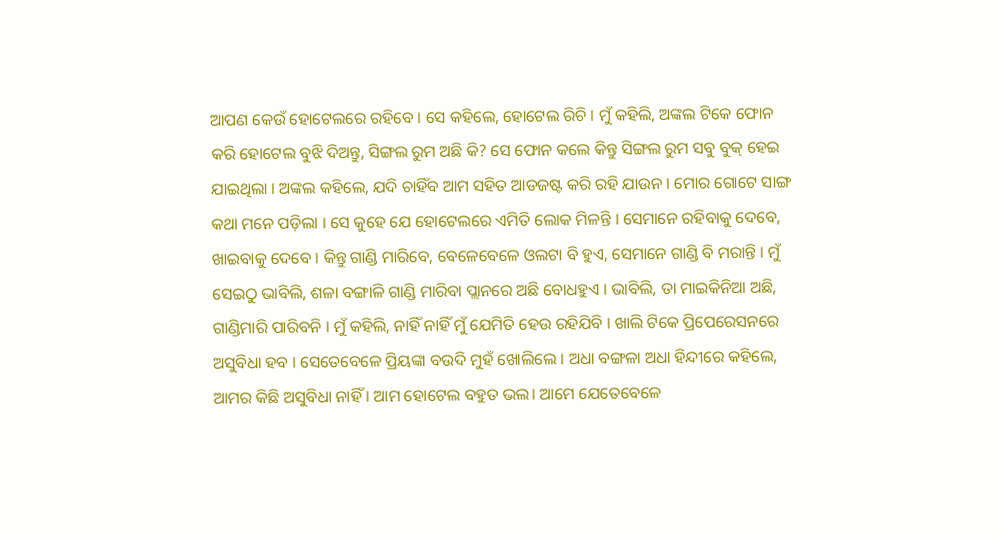ଆପଣ କେଉଁ ହୋଟେଲରେ ରହିବେ । ସେ କହିଲେ, ହୋଟେଲ ରିଚି । ମୁଁ କହିଲି, ଅଙ୍କଲ ଟିକେ ଫୋନ କରି ହୋଟେଲ ବୁଝି ଦିଅନ୍ତୁ, ସିଙ୍ଗଲ ରୁମ ଅଛି କି? ସେ ଫୋନ କଲେ କିନ୍ତୁ ସିଙ୍ଗଲ ରୁମ ସବୁ ବୁକ୍ ହେଇ ଯାଇଥିଲା । ଅଙ୍କଲ କହିଲେ, ଯଦି ଚାହିଁବ ଆମ ସହିତ ଆଡଜଷ୍ଟ କରି ରହି ଯାଉନ । ମୋର ଗୋଟେ ସାଙ୍ଗ କଥା ମନେ ପଡ଼ିଲା । ସେ କୁହେ ଯେ ହୋଟେଲରେ ଏମିତି ଲୋକ ମିଳନ୍ତି । ସେମାନେ ରହିବାକୁ ଦେବେ, ଖାଇବାକୁ ଦେବେ । କିନ୍ତୁ ଗାଣ୍ଡି ମାରିବେ, ବେଳେବେଳେ ଓଲଟା ବି ହୁଏ, ସେମାନେ ଗାଣ୍ଡି ବି ମରାନ୍ତି । ମୁଁ ସେଇଠୁ ଭାବିଲି, ଶଳା ବଙ୍ଗାଳି ଗାଣ୍ଡି ମାରିବା ପ୍ଲାନରେ ଅଛି ବୋଧହୁଏ । ଭାବିଲି, ତା ମାଇକିନିଆ ଅଛି, ଗାଣ୍ଡିମାରି ପାରିବନି । ମୁଁ କହିଲି, ନାହିଁ ନାହିଁ ମୁଁ ଯେମିତି ହେଉ ରହିଯିବି । ଖାଲି ଟିକେ ପ୍ରିପେରେସନରେ ଅସୁବିଧା ହବ । ସେତେବେଳେ ପ୍ରିୟଙ୍କା ବଉଦି ମୁହଁ ଖୋଲିଲେ । ଅଧା ବଙ୍ଗଳା ଅଧା ହିନ୍ଦୀରେ କହିଲେ, ଆମର କିଛି ଅସୁବିଧା ନାହିଁ । ଆମ ହୋଟେଲ ବହୁତ ଭଲ। ଆମେ ଯେତେବେଳେ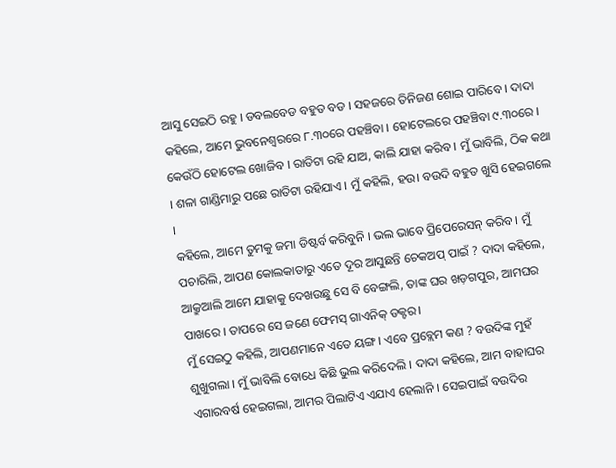ଆସୁ ସେଇଠି ରହୁ । ଡବଲବେଡ ବହୁତ ବଡ । ସହଜରେ ତିନିଜଣ ଶୋଇ ପାରିବେ । ଦାଦା କହିଲେ, ଆମେ ଭୁବନେଶ୍ବରରେ ୮.୩୦ରେ ପହଞ୍ଚିବା । ହୋଟେଲରେ ପହଞ୍ଚିବା ୯.୩୦ରେ । କେଉଁଠି ହୋଟେଲ ଖୋଜିବ । ରାତିଟା ରହି ଯାଅ, କାଲି ଯାହା କରିବ । ମୁଁ ଭାବିଲି, ଠିକ କଥା । ଶଳା ଗାଣ୍ଡିମାରୁ ପଛେ ରାତିଟା ରହିଯାଏ । ମୁଁ କହିଲି, ହଉ। ବଉଦି ବହୁତ ଖୁସି ହେଇଗଲେ ।
କହିଲେ, ଆମେ ତୁମକୁ ଜମା ଡିଷ୍ଟର୍ବ କରିବୁନି । ଭଲ ଭାବେ ପ୍ରିପେରେସନ୍ କରିବ । ମୁଁ ପଚାରିଲି, ଆପଣ କୋଲକାତାରୁ ଏତେ ଦୂର ଆସୁଛନ୍ତି ଚେକଅପ୍ ପାଇଁ ? ଦାଦା କହିଲେ, ଆକ୍ରୁଆଲି ଆମେ ଯାହାକୁ ଦେଖଉଛୁ ସେ ବି ବେଙ୍ଗଲି, ତାଙ୍କ ଘର ଖଡ଼ଗପୁର, ଆମଘର ପାଖରେ । ତାପରେ ସେ ଜଣେ ଫେମସ୍ ଗାଏନିକ୍ ଡକ୍ଟର।
ମୁଁ ସେଇଠୁ କହିଲି, ଆପଣମାନେ ଏତେ ୟଙ୍ଗ। ଏବେ ପ୍ରବ୍ଲେମ କଣ ? ବଉଦିଙ୍କ ମୁହଁ ଶୁଖୁଗଲା । ମୁଁ ଭାବିଲି ବୋଧେ କିଛି ଭୁଲ କରିଦେଲି । ଦାଦା କହିଲେ, ଆମ ବାହାଘର ଏଗାରବର୍ଷ ହେଇଗଲା, ଆମର ପିଲାଟିଏ ଏଯାଏ ହେଲାନି । ସେଇପାଇଁ ବଉଦିର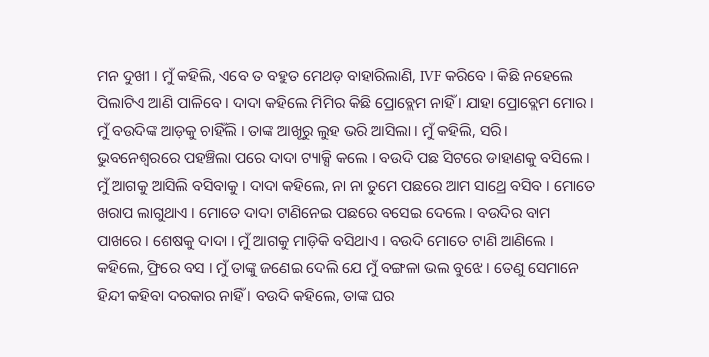ମନ ଦୁଖୀ । ମୁଁ କହିଲି, ଏବେ ତ ବହୁତ ମେଥଡ଼ ବାହାରିଲାଣି, IVF କରିବେ । କିଛି ନହେଲେ ପିଲାଟିଏ ଆଣି ପାଳିବେ । ଦାଦା କହିଲେ ମିମିର କିଛି ପ୍ରୋବ୍ଲେମ ନାହିଁ । ଯାହା ପ୍ରୋବ୍ଲେମ ମୋର । ମୁଁ ବଉଦିଙ୍କ ଆଡ଼କୁ ଚାହିଁଲି । ତାଙ୍କ ଆଖୂରୁ ଲୁହ ଭରି ଆସିଲା । ମୁଁ କହିଲି, ସରି।
ଭୁବନେଶ୍ବରରେ ପହଞ୍ଚିଲା ପରେ ଦାଦା ଟ୍ୟାକ୍ସି କଲେ । ବଉଦି ପଛ ସିଟରେ ଡାହାଣକୁ ବସିଲେ । ମୁଁ ଆଗକୁ ଆସିଲି ବସିବାକୁ । ଦାଦା କହିଲେ, ନା ନା ତୁମେ ପଛରେ ଆମ ସାଥ୍ରେ ବସିବ । ମୋତେ ଖରାପ ଲାଗୁଥାଏ । ମୋତେ ଦାଦା ଟାଣିନେଇ ପଛରେ ବସେଇ ଦେଲେ । ବଉଦିର ବାମ ପାଖରେ । ଶେଷକୁ ଦାଦା । ମୁଁ ଆଗକୁ ମାଡ଼ିକି ବସିଥାଏ । ବଉଦି ମୋତେ ଟାଣି ଆଣିଲେ । କହିଲେ, ଫ୍ରିରେ ବସ । ମୁଁ ତାଙ୍କୁ ଜଣେଇ ଦେଲି ଯେ ମୁଁ ବଙ୍ଗଳା ଭଲ ବୁଝେ । ତେଣୁ ସେମାନେ ହିନ୍ଦୀ କହିବା ଦରକାର ନାହିଁ । ବଉଦି କହିଲେ, ତାଙ୍କ ଘର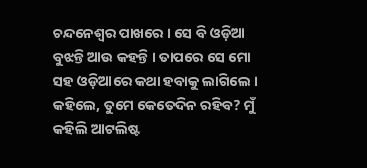ଚନ୍ଦନେଶ୍ବର ପାଖରେ । ସେ ବି ଓଡ଼ିଆ ବୁଝନ୍ତି ଆଉ କହନ୍ତି । ତାପରେ ସେ ମୋ ସହ ଓଡ଼ିଆରେ କଥା ହବାକୁ ଲାଗିଲେ । କହିଲେ, ତୁମେ କେତେଦିନ ରହିବ? ମୁଁ କହିଲି ଆଟଲିଷ୍ଟ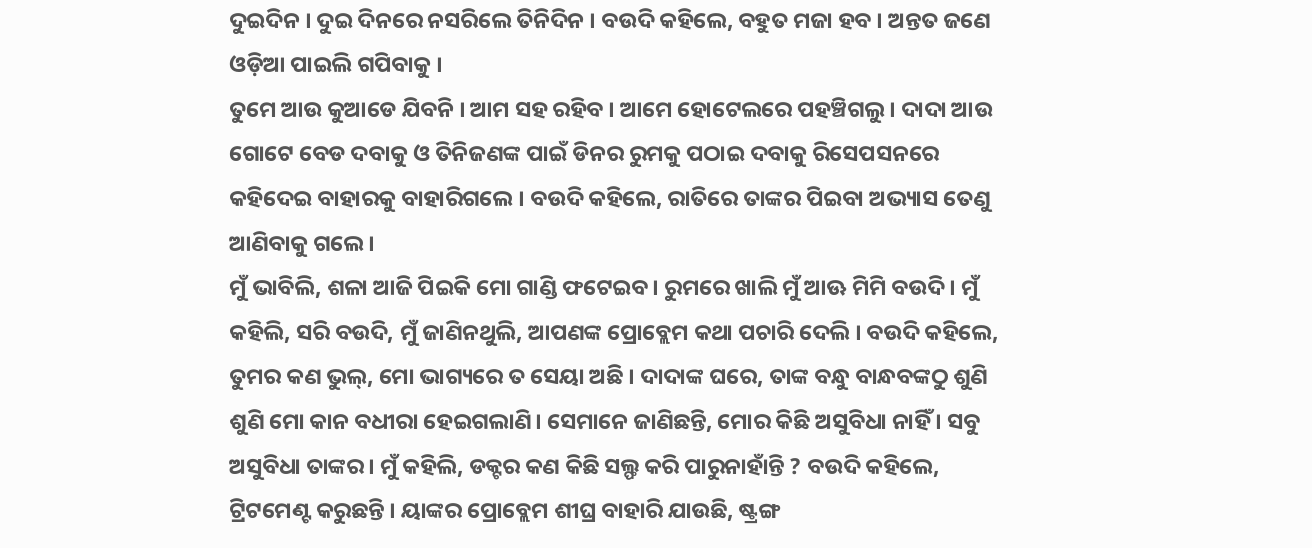ଦୁଇଦିନ । ଦୁଇ ଦିନରେ ନସରିଲେ ତିନିଦିନ । ବଉଦି କହିଲେ, ବହୁତ ମଜା ହବ । ଅନ୍ତତ ଜଣେ ଓଡ଼ିଆ ପାଇଲି ଗପିବାକୁ ।
ତୁମେ ଆଉ କୁଆଡେ ଯିବନି । ଆମ ସହ ରହିବ । ଆମେ ହୋଟେଲରେ ପହଞ୍ଚିଗଲୁ । ଦାଦା ଆଉ ଗୋଟେ ବେଡ ଦବାକୁ ଓ ତିନିଜଣଙ୍କ ପାଇଁ ଡିନର ରୁମକୁ ପଠାଇ ଦବାକୁ ରିସେପସନରେ କହିଦେଇ ବାହାରକୁ ବାହାରିଗଲେ । ବଉଦି କହିଲେ, ରାତିରେ ତାଙ୍କର ପିଇବା ଅଭ୍ୟାସ ତେଣୁ ଆଣିବାକୁ ଗଲେ ।
ମୁଁ ଭାବିଲି, ଶଳା ଆଜି ପିଇକି ମୋ ଗାଣ୍ଡି ଫଟେଇବ । ରୁମରେ ଖାଲି ମୁଁ ଆଊ ମିମି ବଉଦି । ମୁଁ କହିଲି, ସରି ବଉଦି, ମୁଁ ଜାଣିନଥୁଲି, ଆପଣଙ୍କ ପ୍ରୋବ୍ଲେମ କଥା ପଚାରି ଦେଲି । ବଉଦି କହିଲେ, ତୁମର କଣ ଭୁଲ୍, ମୋ ଭାଗ୍ୟରେ ତ ସେୟା ଅଛି । ଦାଦାଙ୍କ ଘରେ, ତାଙ୍କ ବନ୍ଧୁ ବାନ୍ଧବଙ୍କଠୁ ଶୁଣି ଶୁଣି ମୋ କାନ ବଧୀରା ହେଇଗଲାଣି। ସେମାନେ ଜାଣିଛନ୍ତି, ମୋର କିଛି ଅସୁବିଧା ନାହିଁ । ସବୁ ଅସୁବିଧା ତାଙ୍କର। ମୁଁ କହିଲି, ଡକ୍ଟର କଣ କିଛି ସଲ୍ଫ କରି ପାରୁନାହାଁନ୍ତି ? ବଉଦି କହିଲେ, ଟ୍ରିଟମେଣ୍ଟ କରୁଛନ୍ତି । ୟାଙ୍କର ପ୍ରୋବ୍ଲେମ ଶୀଘ୍ର ବାହାରି ଯାଉଛି, ଷ୍ଟ୍ରଙ୍ଗ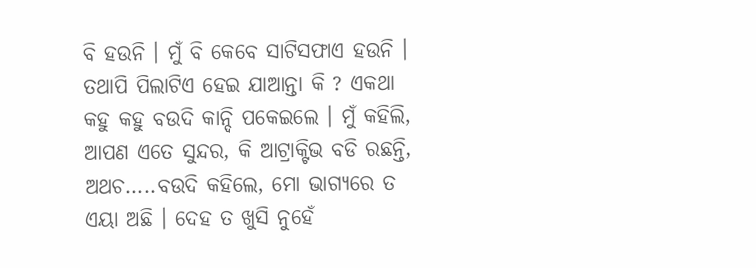ବି ହଉନି । ମୁଁ ବି କେବେ ସାଟିସଫାଏ ହଉନି । ତଥାପି ପିଲାଟିଏ ହେଇ ଯାଆନ୍ତା କି ? ଏକଥା କହୁ କହୁ ବଉଦି କାନ୍ଦି ପକେଇଲେ । ମୁଁ କହିଲି, ଆପଣ ଏତେ ସୁନ୍ଦର, କି ଆଟ୍ରାକ୍ଟିଭ ବଡି ରଛନ୍ତି, ଅଥଚ…..ବଉଦି କହିଲେ, ମୋ ଭାଗ୍ୟରେ ତ ଏୟା ଅଛି । ଦେହ ତ ଖୁସି ନୁହେଁ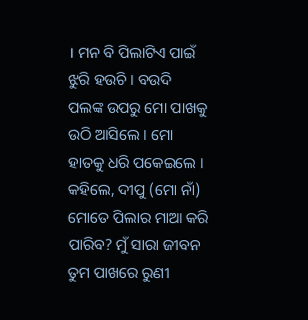। ମନ ବି ପିଲାଟିଏ ପାଇଁ ଝୁରି ହଉଚି । ବଉଦି ପଲଙ୍କ ଉପରୁ ମୋ ପାଖକୁ ଉଠି ଆସିଲେ । ମୋ ହାତକୁ ଧରି ପକେଇଲେ । କହିଲେ, ଦୀପୁ (ମୋ ନାଁ) ମୋତେ ପିଲାର ମାଆ କରି ପାରିବ? ମୁଁ ସାରା ଜୀବନ ତୁମ ପାଖରେ ରୁଣୀ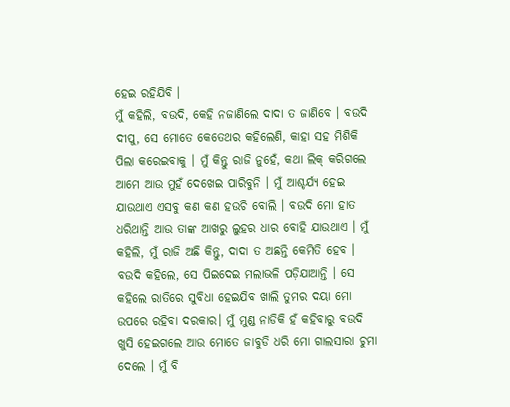ହେଇ ରହିଯିବି ।
ମୁଁ କହିଲି, ବଉଦି, କେହି ନଜାଣିଲେ ଦାଦା ତ ଜାଣିବେ । ବଉଦି ଦୀପୁ, ସେ ମୋତେ କେତେଥର କହିଲେଣି, କାହା ସହ ମିଶିକି ପିଲା କରେଇବାକୁ । ମୁଁ କିନ୍ତୁ ରାଜି ନୁହେଁ, କଥା ଲିକ୍ କରିଗଲେ ଆମେ ଆଉ ମୁହଁ ଦେଖେଇ ପାରିବୁନି । ମୁଁ ଆଶ୍ଚର୍ଯ୍ୟ ହେଇ ଯାଉଥାଏ ଏସବୁ କଣ କଣ ହଉଚି ବୋଲି । ବଉଦି ମୋ ହାତ ଧରିଥାନ୍ତି ଆଉ ତାଙ୍କ ଆଖରୁ ଲୁହର ଧାର ବୋହି ଯାଉଥାଏ । ମୁଁ କହିଲି, ମୁଁ ରାଜି ଅଛି କିନ୍ତୁ, ଦାଦା ତ ଅଛନ୍ତି କେମିତି ହେବ । ବଉଦି କହିଲେ, ସେ ପିଇଦେଇ ମଲାଭଳି ପଡ଼ିଯାଆନ୍ତି । ସେ କହିଲେ ରାତିରେ ସୁବିଧା ହେଇଯିବ ଖାଲି ତୁମର ଦୟା ମୋ ଉପରେ ରହିବା ଦରକାର। ମୁଁ ମୁଣ୍ଡ ନାଡିକି ହଁ କହିବାରୁ ବଉଦି ଖୁସି ହେଇଗଲେ ଆଉ ମୋତେ ଜାବୁଡି ଧରି ମୋ ଗାଲସାରା ଚୁମା ଦେଲେ । ମୁଁ ବି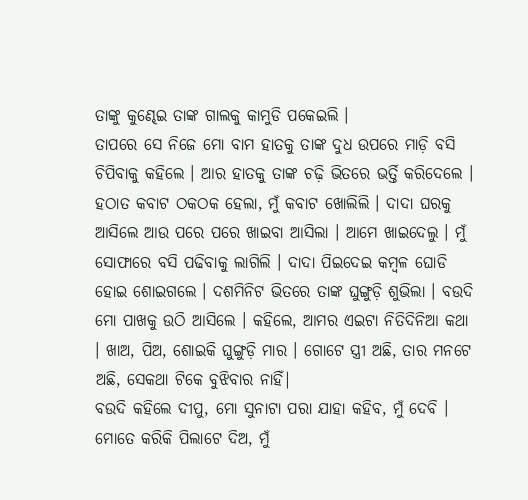ତାଙ୍କୁ କୁଣ୍ଢେଇ ତାଙ୍କ ଗାଲକୁ କାମୁଡି ପକେଇଲି ।
ତାପରେ ସେ ନିଜେ ମୋ ବାମ ହାତକୁ ତାଙ୍କ ଦୁଧ ଉପରେ ମାଡ଼ି ବସି ଚିପିବାକୁ କହିଲେ । ଆର ହାତକୁ ତାଙ୍କ ଚଢ଼ି ଭିତରେ ଭର୍ତ୍ତି କରିଦେଲେ । ହଠାତ କବାଟ ଠକଠକ ହେଲା, ମୁଁ କବାଟ ଖୋଲିଲି । ଦାଦା ଘରକୁ ଆସିଲେ ଆଉ ପରେ ପରେ ଖାଇବା ଆସିଲା । ଆମେ ଖାଇଦେଲୁ । ମୁଁ ସୋଫାରେ ବସି ପଢିବାକୁ ଲାଗିଲି । ଦାଦା ପିଇଦେଇ କମ୍ବଳ ଘୋଡି ହୋଇ ଶୋଇଗଲେ । ଦଶମିନିଟ ଭିତରେ ତାଙ୍କ ଘୁଙ୍ଗୁଡ଼ି ଶୁଭିଲା । ବଉଦି ମୋ ପାଖକୁ ଉଠି ଆସିଲେ । କହିଲେ, ଆମର ଏଇଟା ନିତିଦିନିଆ କଥା । ଖାଅ, ପିଅ, ଶୋଇକି ଘୁଙ୍ଗୁଡ଼ି ମାର । ଗୋଟେ ସ୍ତ୍ରୀ ଅଛି, ତାର ମନଟେ ଅଛି, ସେକଥା ଟିକେ ବୁଝିବାର ନାହିଁ|
ବଉଦି କହିଲେ ଦୀପୁ, ମୋ ସୁନାଟା ପରା ଯାହା କହିବ, ମୁଁ ଦେବି । ମୋତେ କରିକି ପିଲାଟେ ଦିଅ, ମୁଁ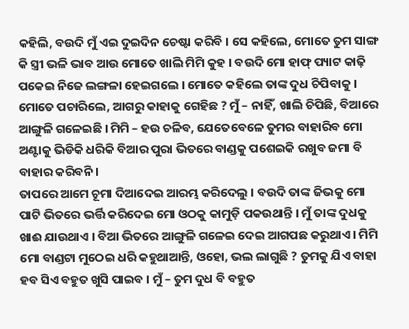କହିଲି, ବଉଦି ମୁଁ ଏଇ ଦୁଇଦିନ ଚେଷ୍ଟା କରିବି । ସେ କହିଲେ, ମୋତେ ତୁମ ସାଙ୍ଗ କି ସ୍ତ୍ରୀ ଭଳି ଭାବ ଆଉ ମୋତେ ଖାଲି ମିମି କୁହ । ବଉଦି ମୋ ହାଫ୍ ପ୍ୟାଟ କାଢ଼ି ପକେଇ ନିଜେ ଲଙ୍ଗଳା ହେଇଗଲେ । ମୋତେ କହିଲେ ତାଙ୍କ ଦୁଧ ଚିପିବାକୁ । ମୋତେ ପଚାରିଲେ, ଆଗରୁ କାହାକୁ ଗେହିଛ ? ମୁଁ – ନାହିଁ, ଖାଲି ଚିପିଛି, ବିଆରେ ଆଙ୍ଗୁଳି ଗଳେଇଛି । ମିମି – ହଉ ଚଳିବ, ଯେତେବେଳେ ତୁମର ବାହାରିବ ମୋ ଅଣ୍ଟାକୁ ଭିଡିକି ଧରିକି ବିଆର ପୁରା ଭିତରେ ବାଣ୍ଡକୁ ପଶେଇକି ରଖୁବ ଜମା ବି ବାହାର କରିବନି ।
ତାପରେ ଆମେ ଚୂମା ଦିଆଦେଇ ଆରମ୍ଭ କରିଦେଲୁ । ବଉଦି ତାଙ୍କ ଜିଭକୁ ମୋ ପାଟି ଭିତରେ ଭର୍ତ୍ତି କରିଦେଇ ମୋ ଓଠକୁ କାମୁଡ଼ି ପକଉଥାନ୍ତି । ମୁଁ ତାଙ୍କ ଦୁଧକୁ ଖାଈ ଯାଉଥାଏ । ବିଆ ଭିତରେ ଆଙ୍ଗୁଳି ଗଳେଇ ଦେଇ ଆଗପଛ କରୁଥାଏ । ମିମି ମୋ ବାଣ୍ଡଟା ମୁଠେଇ ଧରି କହୁଥାଆନ୍ତି, ଓହୋ, ଭଲ ଲାଗୁଛି ? ତୁମକୁ ଯିଏ ବାହା ହବ ସିଏ ବହୁତ ଖୁସି ପାଇବ । ମୁଁ – ତୁମ ଦୁଧ ବି ବହୁତ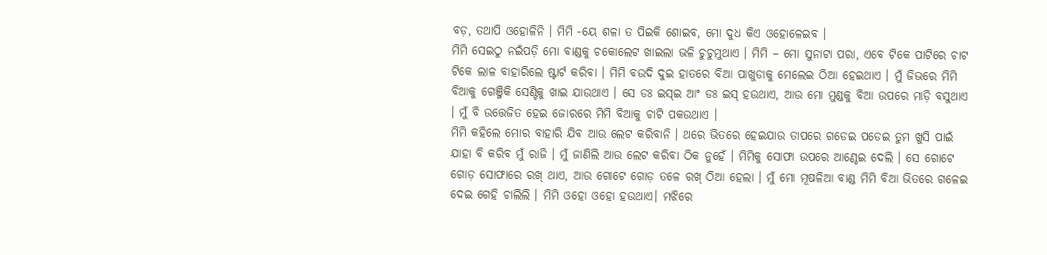ବଡ଼, ତଥାପି ଓହୋଳିନି । ମିମି -ୟେ ଶଳା ତ ପିଇକି ଶୋଇବ, ମୋ ଦୁଧ କିଏ ଓହୋଳେଇବ ।
ମିମି ସେଇଠୁ ନଇଁପଡ଼ି ମୋ ବାଣ୍ଡକୁ ଚକୋଲେଟ ଖାଇଲା ଭଳି ଚୁଚୁମୁଥାଏ । ମିମି – ମୋ ସୁନାଟା ପରା, ଏବେ ଟିକେ ପାଟିରେ ଚାଟ ଟିକେ ଲାଳ ବାହାରିଲେ ଷ୍ଟାର୍ଟ କରିବା । ମିମି ବଉଦି ଦୁଇ ହାତରେ ବିଆ ପାଖୁଡାକୁ ମେଲେଇ ଠିଆ ହେଇଥାଏ । ମୁଁ ଜିଭରେ ମିମି ବିଆକୁ ଗେଞ୍ଜିକି ସେଣ୍ଟିକୁ ଖାଇ ଯାଉଥାଏ । ସେ ଡଃ ଇସ୍ଇ ଆଂ ଡଃ ଇସ୍ ହଉଥାଏ, ଆଉ ମୋ ମୁଣ୍ଡକୁ ବିଆ ଉପରେ ମାଡ଼ି ବସୁଥାଏ । ମୁଁ ବି ଉତ୍ତେଜିତ ହେଇ ଜୋରରେ ମିମି ବିଆକୁ ଚାଟି ପକଉଥାଏ ।
ମିମି କହିଲେ ମୋର ବାହାରି ଯିବ ଆଉ ଲେଟ କରିବାନି । ଥରେ ଭିତରେ ହେଇଯାଉ ତାପରେ ଗଡେଇ ପଡେଇ ତୁମ ଖୁସି ପାଇଁ ଯାହା ବି କରିବ ମୁଁ ରାଜି । ମୁଁ ଜାଣିଲି ଆଉ ଲେଟ କରିବା ଠିକ ନୁହେଁ । ମିମିକୁ ସୋଫା ଉପରେ ଆଣ୍ଠେଇ ଦେଲି । ସେ ଗୋଟେ ଗୋଡ଼ ସୋଫାରେ ରଖ୍ ଥାଏ, ଆଉ ଗୋଟେ ଗୋଡ଼ ତଳେ ରଖ୍ ଠିଆ ହେଲା । ମୁଁ ମୋ ମୂଷଳିଆ ବାଣ୍ଡ ମିମି ବିଆ ଭିତରେ ଗଳେଇ ଦେଇ ଗେହି ଚାଲିଲି । ମିମି ଓହୋ ଓହୋ ହଉଥାଏ। ମଝିରେ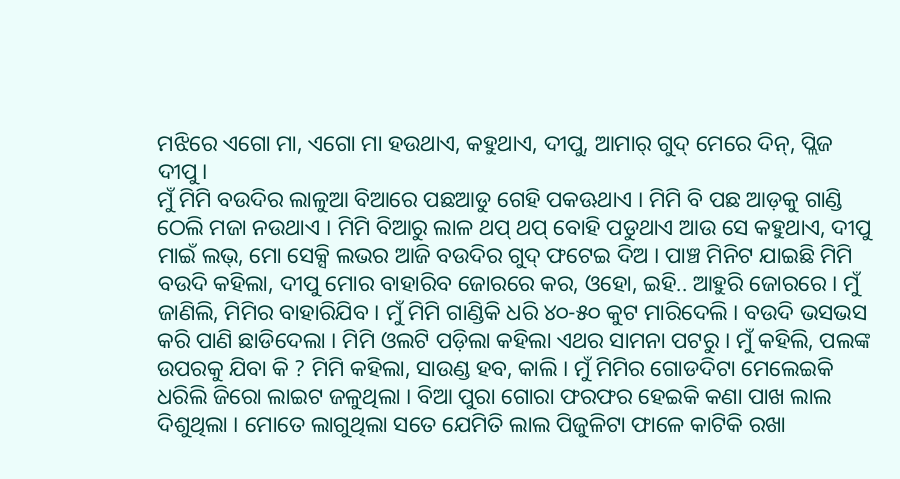ମଝିରେ ଏଗୋ ମା, ଏଗୋ ମା ହଉଥାଏ, କହୁଥାଏ, ଦୀପୁ, ଆମାର୍ ଗୁଦ୍ ମେରେ ଦିନ୍, ପ୍ଲିଜ ଦୀପୁ।
ମୁଁ ମିମି ବଉଦିର ଲାଳୁଆ ବିଆରେ ପଛଆଡୁ ଗେହି ପକଊଥାଏ । ମିମି ବି ପଛ ଆଡ଼କୁ ଗାଣ୍ଡି ଠେଲି ମଜା ନଉଥାଏ । ମିମି ବିଆରୁ ଲାଳ ଥପ୍ ଥପ୍ ବୋହି ପଡୁଥାଏ ଆଉ ସେ କହୁଥାଏ, ଦୀପୁ ମାଇଁ ଲଭ୍, ମୋ ସେକ୍ସି ଲଭର ଆଜି ବଉଦିର ଗୁଦ୍ ଫଟେଇ ଦିଅ । ପାଞ୍ଚ ମିନିଟ ଯାଇଛି ମିମି ବଉଦି କହିଲା, ଦୀପୁ ମୋର ବାହାରିବ ଜୋରରେ କର, ଓହୋ, ଇହି.. ଆହୁରି ଜୋରରେ । ମୁଁ ଜାଣିଲି, ମିମିର ବାହାରିଯିବ । ମୁଁ ମିମି ଗାଣ୍ଡିକି ଧରି ୪୦-୫୦ କୁଟ ମାରିଦେଲି । ବଉଦି ଭସଭସ କରି ପାଣି ଛାଡିଦେଲା । ମିମି ଓଲଟି ପଡ଼ିଲା କହିଲା ଏଥର ସାମନା ପଟରୁ । ମୁଁ କହିଲି, ପଲଙ୍କ ଉପରକୁ ଯିବା କି ? ମିମି କହିଲା, ସାଉଣ୍ଡ ହବ, କାଲି । ମୁଁ ମିମିର ଗୋଡଦିଟା ମେଲେଇକି ଧରିଲି ଜିରୋ ଲାଇଟ ଜଳୁଥିଲା । ବିଆ ପୁରା ଗୋରା ଫରଫର ହେଇକି କଣା ପାଖ ଲାଲ ଦିଶୁଥିଲା । ମୋତେ ଲାଗୁଥିଲା ସତେ ଯେମିତି ଲାଲ ପିଜୁଳିଟା ଫାଳେ କାଟିକି ରଖା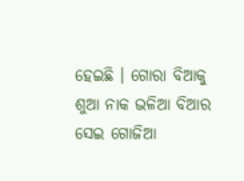ହେଇଛି । ଗୋରା ବିଆକୁ ଶୁଆ ନାକ ଭଳିଆ ବିଆର ସେଇ ଗୋଜିଆ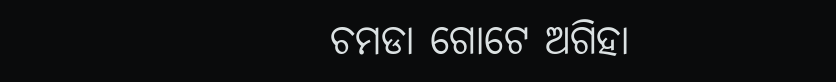ଚମଡା ଗୋଟେ ଅଗିହା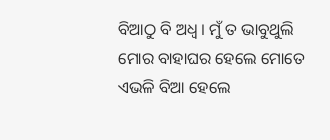ବିଆଠୁ ବି ଅଧ୍ଵ । ମୁଁ ତ ଭାବୁଥୁଲି ମୋର ବାହାଘର ହେଲେ ମୋତେ ଏଭଳି ବିଆ ହେଲେ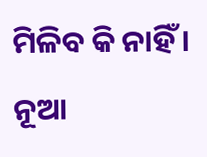ମିଳିବ କି ନାହିଁ ।
ନୂଆ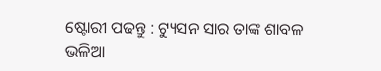ଷ୍ଟୋରୀ ପଢନ୍ତୁ : ଟ୍ୟୁସନ ସାର ତାଙ୍କ ଶାବଳ ଭଳିଆ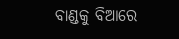ବାଣ୍ଡକୁ ବିଆରେ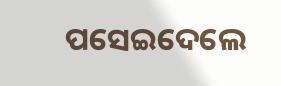ପସେଇଦେଲେ